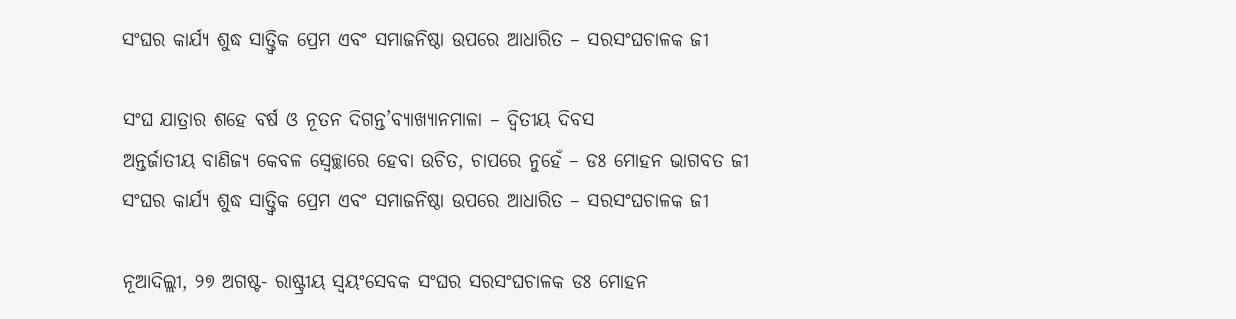ସଂଘର କାର୍ଯ୍ୟ ଶୁଦ୍ଧ ସାତ୍ତ୍ୱିକ ପ୍ରେମ ଏବଂ ସମାଜନିଷ୍ଠା ଉପରେ ଆଧାରିତ – ସରସଂଘଚାଳକ ଜୀ

ସଂଘ ଯାତ୍ରାର ଶହେ ବର୍ଷ ଓ ନୂତନ ଦିଗନ୍ତ’ବ୍ୟାଖ୍ୟାନମାଳା – ଦ୍ୱିତୀୟ ଦିବସ
ଅନ୍ତର୍ଜାତୀୟ ବାଣିଜ୍ୟ କେବଳ ସ୍ୱେଚ୍ଛାରେ ହେବା ଉଚିତ, ଚାପରେ ନୁହେଁ – ଡଃ ମୋହନ ଭାଗବତ ଜୀ
ସଂଘର କାର୍ଯ୍ୟ ଶୁଦ୍ଧ ସାତ୍ତ୍ୱିକ ପ୍ରେମ ଏବଂ ସମାଜନିଷ୍ଠା ଉପରେ ଆଧାରିତ – ସରସଂଘଚାଳକ ଜୀ

ନୂଆଦିଲ୍ଲୀ, ୨୭ ଅଗଷ୍ଟ- ରାଷ୍ଟ୍ରୀୟ ସ୍ଵୟଂସେବକ ସଂଘର ସରସଂଘଚାଳକ ଡଃ ମୋହନ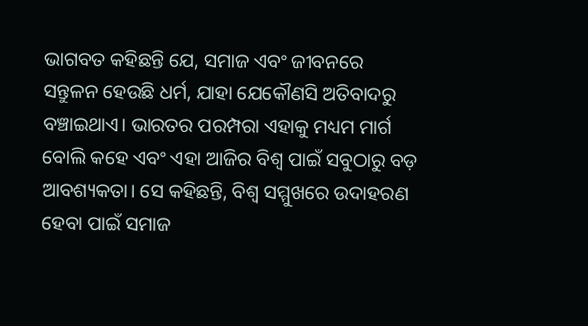ଭାଗବତ କହିଛନ୍ତି ଯେ, ସମାଜ ଏବଂ ଜୀବନରେ ସନ୍ତୁଳନ ହେଉଛି ଧର୍ମ, ଯାହା ଯେକୌଣସି ଅତିବାଦରୁ ବଞ୍ଚାଇଥାଏ। ଭାରତର ପରମ୍ପରା ଏହାକୁ ମଧ୍ୟମ ମାର୍ଗ ବୋଲି କହେ ଏବଂ ଏହା ଆଜିର ବିଶ୍ୱ ପାଇଁ ସବୁଠାରୁ ବଡ଼ ଆବଶ୍ୟକତା। ସେ କହିଛନ୍ତି, ବିଶ୍ୱ ସମ୍ମୁଖରେ ଉଦାହରଣ ହେବା ପାଇଁ ସମାଜ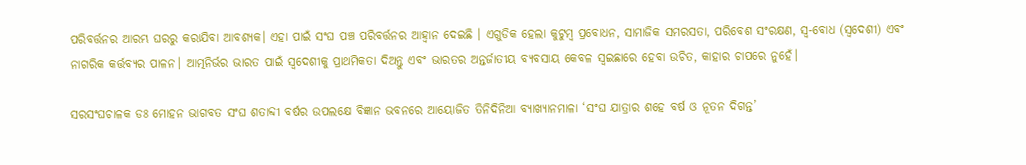ପରିବର୍ତ୍ତନର ଆରମ୍ଭ ଘରରୁ କରାଯିବା ଆବଶ୍ୟକ। ଏହା ପାଇଁ ସଂଘ ପଞ୍ଚ ପରିବର୍ତ୍ତନର ଆହ୍ୱାନ ଦେଇଛି । ଏଗୁଡିକ ହେଲା କୁଟୁମ୍ବ ପ୍ରବୋଧନ, ସାମାଜିକ ସମରସତା, ପରିବେଶ ସଂରକ୍ଷଣ, ସ୍ୱ-ବୋଧ (ସ୍ୱଦେଶୀ) ଏବଂ ନାଗରିକ କର୍ତ୍ତବ୍ୟର ପାଳନ। ଆତ୍ମନିର୍ଭର ଭାରତ ପାଇଁ ସ୍ୱଦେଶୀକୁ ପ୍ରାଥମିକତା ଦିଅନ୍ତୁ ଏବଂ ଭାରତର ଅନ୍ତର୍ଜାତୀୟ ବ୍ୟବସାୟ କେବଳ ସ୍ୱଇଛାରେ ହେବା ଉଚିତ, କାହାର ଚାପରେ ନୁହେଁ।

ସରସଂଘଚାଳକ ଡଃ ମୋହନ ଭାଗବତ ସଂଘ ଶତାବ୍ଦୀ ବର୍ଷର ଉପଲକ୍ଷେ ବିଜ୍ଞାନ ଭବନରେ ଆୟୋଜିତ ତିନିଦିନିଆ ବ୍ୟାଖ୍ୟାନମାଳା ‘ସଂଘ ଯାତ୍ରାର ଶହେ ବର୍ଷ ଓ ନୂତନ ଦିଗନ୍ତ’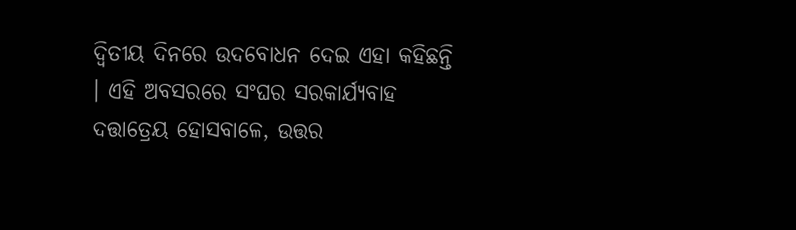ଦ୍ୱିତୀୟ ଦିନରେ ଉଦବୋଧନ ଦେଇ ଏହା କହିଛନ୍ତି । ଏହି ଅବସରରେ ସଂଘର ସରକାର୍ଯ୍ୟବାହ ଦତ୍ତାତ୍ରେୟ ହୋସବାଳେ, ଉତ୍ତର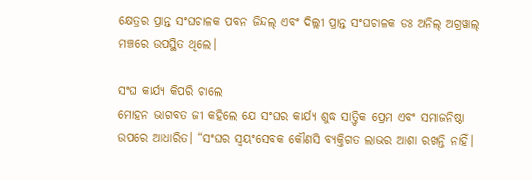କ୍ଷେତ୍ରର ପ୍ରାନ୍ତ ସଂଘଚାଳକ ପବନ ଜିନ୍ଦଲ୍ ଏବଂ ଦିଲ୍ଲୀ ପ୍ରାନ୍ତ ସଂଘଚାଳକ ଡଃ ଅନିଲ୍ ଅଗ୍ରୱାଲ୍ ମଞ୍ଚରେ ଉପସ୍ଥିତ ଥିଲେ।

ସଂଘ କାର୍ଯ୍ୟ କିପରି ଚାଲେ
ମୋହନ ଭାଗବତ ଜୀ କହିଲେ ଯେ ସଂଘର କାର୍ଯ୍ୟ ଶୁଦ୍ଧ ସାତ୍ତ୍ୱିକ ପ୍ରେମ ଏବଂ ସମାଜନିଷ୍ଠା ଉପରେ ଆଧାରିତ। “ସଂଘର ସ୍ୱୟଂସେବକ କୌଣସି ବ୍ୟକ୍ତିଗତ ଲାଭର ଆଶା ରଖନ୍ତି ନାହିଁ।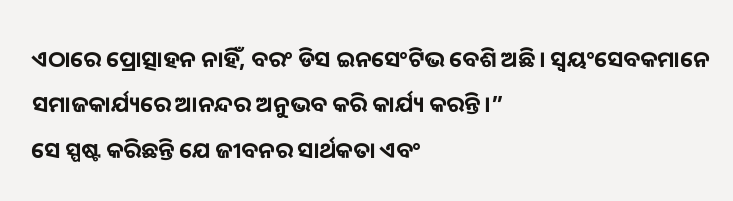ଏଠାରେ ପ୍ରୋତ୍ସାହନ ନାହିଁ, ବରଂ ଡିସ ଇନସେଂଟିଭ ବେଶି ଅଛି। ସ୍ୱୟଂସେବକମାନେ ସମାଜକାର୍ଯ୍ୟରେ ଆନନ୍ଦର ଅନୁଭବ କରି କାର୍ଯ୍ୟ କରନ୍ତି।”
ସେ ସ୍ପଷ୍ଟ କରିଛନ୍ତି ଯେ ଜୀବନର ସାର୍ଥକତା ଏବଂ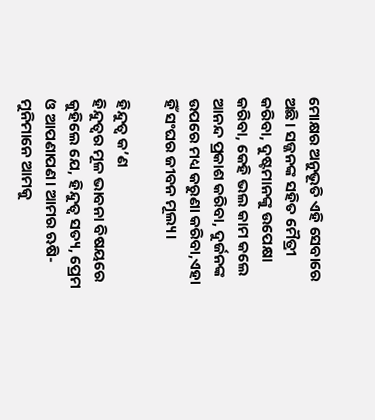ମୋକ୍ଷର ଅନୁଭୂତି ଏହି ସେବାରେ ଅଛି। ସଜ୍ଜନଙ୍କ ସହିତ ମୈତ୍ରୀ କରିବା, ଦୁଷ୍ଟମାନଙ୍କୁ ଉପେକ୍ଷା କରିବା, କେହି ଭଲ କାମ କଲେ ଆନନ୍ଦ ପ୍ରକାଶ କରିବା, ଦୁର୍ଜନଙ୍କ ଉପରେ ମଧ୍ୟ କରୁଣା କରିବା,ଏହା ହିଁ ସଂଘର ଜୀବନ ମୂଲ୍ୟ।

ହିନ୍ଦୁତ୍ୱ କ’ଣ
ହିନ୍ଦୁତ୍ୱର ମୂଳ ଭାବନା ବିଷୟରେ କୁହିଲେ ଯେ, ହିନ୍ଦୁତ୍ୱ ସତ୍ୟ, ପ୍ରେମ ଓ ଆପଣାପଣ। ଆମର ଋଷି-ମୁନିମାନେ ଆମକୁ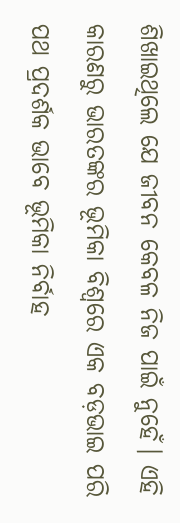ଶିଖାଇଥିଲେ ଯେ ଜୀବନ କେବଳ ନିଜ ପାଇଁ ନୁହେଁ। ଏହି କାରଣରୁ ଭାରତଙ୍କର ଭୂମିକା ବିଶ୍ୱରେ ଏକ ବଡ଼ଭାଇ ପରି ପଥ ପ୍ରଦର୍ଶକ ଭାବେ ଭୂମିକା ନିର୍ବାହ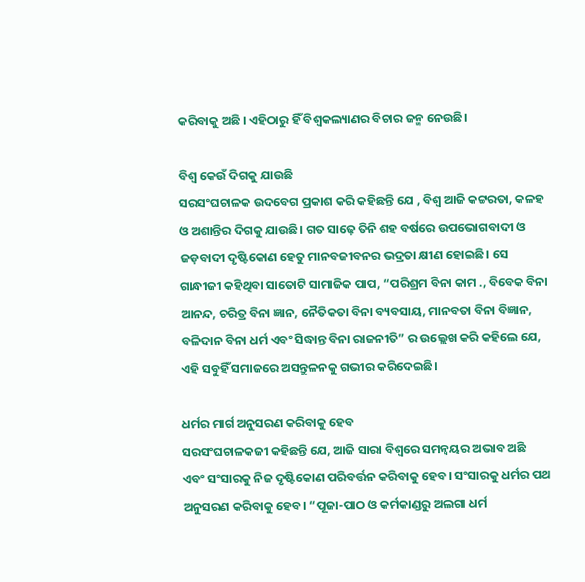କରିବାକୁ ଅଛି । ଏହିଠାରୁ ହିଁ ବିଶ୍ୱକଲ୍ୟାଣର ବିଚାର ଜନ୍ମ ନେଉଛି।

ବିଶ୍ୱ କେଉଁ ଦିଗକୁ ଯାଉଛି
ସରସଂଘଚାଳକ ଉଦବେଗ ପ୍ରକାଶ କରି କହିଛନ୍ତି ଯେ , ବିଶ୍ୱ ଆଜି କଟ୍ଟରତା, କଳହ ଓ ଅଶାନ୍ତିର ଦିଗକୁ ଯାଉଛି। ଗତ ସାଢ଼େ ତିନି ଶହ ବର୍ଷରେ ଉପଭୋଗବାଦୀ ଓ ଜଡ଼ବାଦୀ ଦୃଷ୍ଟିକୋଣ ହେତୁ ମାନବଜୀବନର ଭଦ୍ରତା କ୍ଷୀଣ ହୋଇଛି। ସେ ଗାନ୍ଧୀଜୀ କହିଥିବା ସାତୋଟି ସାମାଜିକ ପାପ, “ପରିଶ୍ରମ ବିନା କାମ ., ବିବେକ ବିନା ଆନନ୍ଦ, ଚରିତ୍ର ବିନା ଜ୍ଞାନ, ନୈତିକତା ବିନା ବ୍ୟବସାୟ, ମାନବତା ବିନା ବିଜ୍ଞାନ, ବଳିଦାନ ବିନା ଧର୍ମ ଏବଂ ସିଦ୍ଧାନ୍ତ ବିନା ରାଜନୀତି” ର ଉଲ୍ଲେଖ କରି କହିଲେ ଯେ, ଏହି ସବୁହିଁ ସମାଜରେ ଅସନ୍ତୁଳନକୁ ଗଭୀର କରିଦେଇଛି।

ଧର୍ମର ମାର୍ଗ ଅନୁସରଣ କରିବାକୁ ହେବ
ସରସଂଘଚାଳକଜୀ କହିଛନ୍ତି ଯେ, ଆଜି ସାରା ବିଶ୍ୱରେ ସମନ୍ୱୟର ଅଭାବ ଅଛି ଏବଂ ସଂସାରକୁ ନିଜ ଦୃଷ୍ଟିକୋଣ ପରିବର୍ତ୍ତନ କରିବାକୁ ହେବ। ସଂସାରକୁ ଧର୍ମର ପଥ ଅନୁସରଣ କରିବାକୁ ହେବ। “ପୂଜା-ପାଠ ଓ କର୍ମକାଣ୍ଡରୁ ଅଲଗା ଧର୍ମ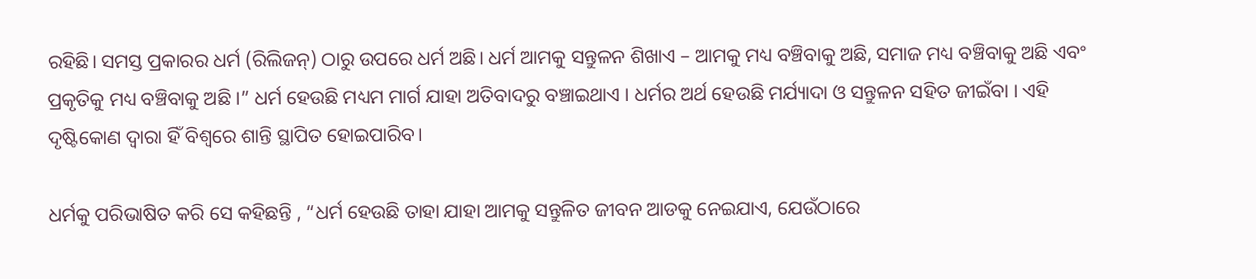ରହିଛି। ସମସ୍ତ ପ୍ରକାରର ଧର୍ମ (ରିଲିଜନ୍) ଠାରୁ ଉପରେ ଧର୍ମ ଅଛି। ଧର୍ମ ଆମକୁ ସନ୍ତୁଳନ ଶିଖାଏ – ଆମକୁ ମଧ୍ୟ ବଞ୍ଚିବାକୁ ଅଛି, ସମାଜ ମଧ୍ୟ ବଞ୍ଚିବାକୁ ଅଛି ଏବଂ ପ୍ରକୃତିକୁ ମଧ୍ୟ ବଞ୍ଚିବାକୁ ଅଛି ।” ଧର୍ମ ହେଉଛି ମଧ୍ୟମ ମାର୍ଗ ଯାହା ଅତିବାଦରୁ ବଞ୍ଚାଇଥାଏ । ଧର୍ମର ଅର୍ଥ ହେଉଛି ମର୍ଯ୍ୟାଦା ଓ ସନ୍ତୁଳନ ସହିତ ଜୀଇଁବା । ଏହି ଦୃଷ୍ଟିକୋଣ ଦ୍ୱାରା ହିଁ ବିଶ୍ୱରେ ଶାନ୍ତି ସ୍ଥାପିତ ହୋଇପାରିବ।

ଧର୍ମକୁ ପରିଭାଷିତ କରି ସେ କହିଛନ୍ତି , “ଧର୍ମ ହେଉଛି ତାହା ଯାହା ଆମକୁ ସନ୍ତୁଳିତ ଜୀବନ ଆଡକୁ ନେଇଯାଏ, ଯେଉଁଠାରେ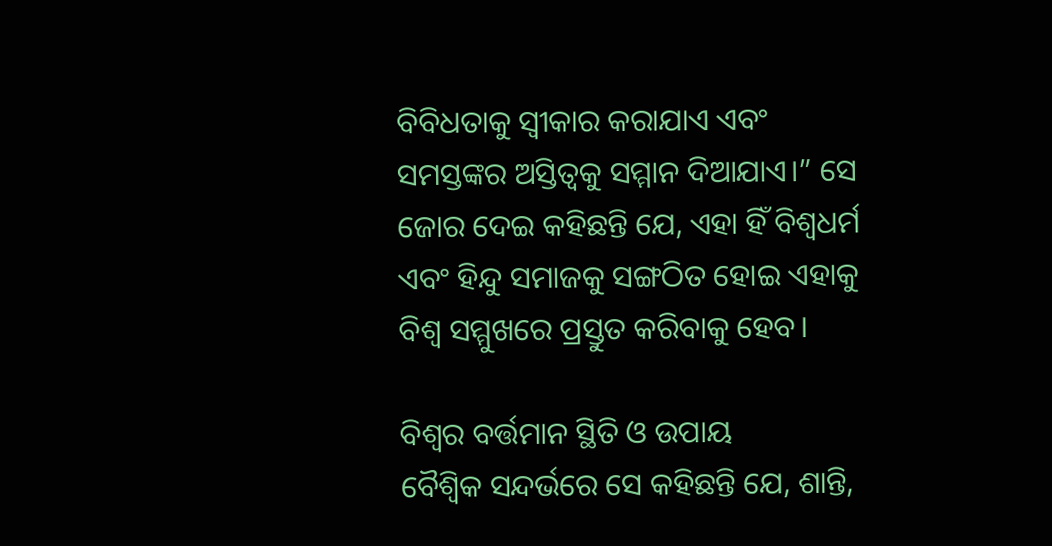ବିବିଧତାକୁ ସ୍ୱୀକାର କରାଯାଏ ଏବଂ ସମସ୍ତଙ୍କର ଅସ୍ତିତ୍ୱକୁ ସମ୍ମାନ ଦିଆଯାଏ।” ସେ ଜୋର ଦେଇ କହିଛନ୍ତି ଯେ, ଏହା ହିଁ ବିଶ୍ୱଧର୍ମ ଏବଂ ହିନ୍ଦୁ ସମାଜକୁ ସଙ୍ଗଠିତ ହୋଇ ଏହାକୁ ବିଶ୍ୱ ସମ୍ମୁଖରେ ପ୍ରସ୍ତୁତ କରିବାକୁ ହେବ।

ବିଶ୍ୱର ବର୍ତ୍ତମାନ ସ୍ଥିତି ଓ ଉପାୟ
ବୈଶ୍ୱିକ ସନ୍ଦର୍ଭରେ ସେ କହିଛନ୍ତି ଯେ, ଶାନ୍ତି,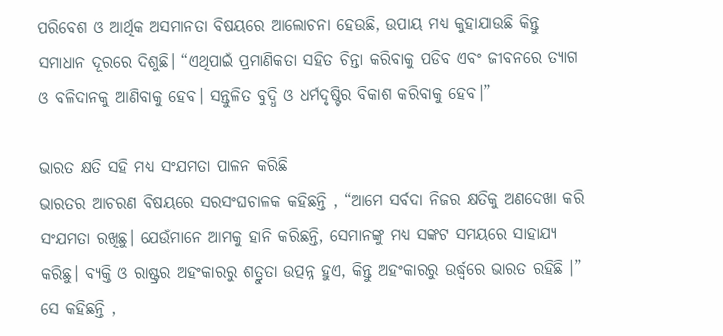ପରିବେଶ ଓ ଆର୍ଥିକ ଅସମାନତା ବିଷୟରେ ଆଲୋଚନା ହେଉଛି, ଉପାୟ ମଧ୍ୟ କୁହାଯାଉଛି କିନ୍ତୁ ସମାଧାନ ଦୂରରେ ଦିଶୁଛି। “ଏଥିପାଇଁ ପ୍ରମାଣିକତା ସହିତ ଚିନ୍ତା କରିବାକୁ ପଡିବ ଏବଂ ଜୀବନରେ ତ୍ୟାଗ ଓ ବଳିଦାନକୁ ଆଣିବାକୁ ହେବ। ସନ୍ତୁଳିତ ବୁଦ୍ଧି ଓ ଧର୍ମଦୃଷ୍ଟିର ବିକାଶ କରିବାକୁ ହେବ।”

ଭାରତ କ୍ଷତି ସହି ମଧ୍ୟ ସଂଯମତା ପାଳନ କରିଛି
ଭାରତର ଆଚରଣ ବିଷୟରେ ସରସଂଘଚାଳକ କହିଛନ୍ତି , “ଆମେ ସର୍ବଦା ନିଜର କ୍ଷତିକୁ ଅଣଦେଖା କରି ସଂଯମତା ରଖିଛୁ। ଯେଉଁମାନେ ଆମକୁ ହାନି କରିଛନ୍ତି, ସେମାନଙ୍କୁ ମଧ୍ୟ ସଙ୍କଟ ସମୟରେ ସାହାଯ୍ୟ କରିଛୁ। ବ୍ୟକ୍ତି ଓ ରାଷ୍ଟ୍ରର ଅହଂକାରରୁ ଶତ୍ରୁତା ଉତ୍ପନ୍ନ ହୁଏ, କିନ୍ତୁ ଅହଂକାରରୁ ଉର୍ଦ୍ଧ୍ୱରେ ଭାରତ ରହିଛି ।”
ସେ କହିଛନ୍ତି ,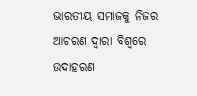ଭାରତୀୟ ସମାଜକୁ ନିଜର ଆଚରଣ ଦ୍ୱାରା ବିଶ୍ୱରେ ଉଦାହରଣ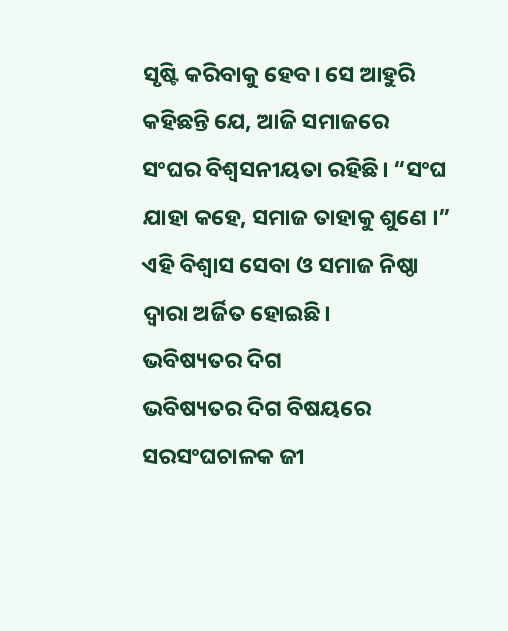ସୃଷ୍ଟି କରିବାକୁ ହେବ। ସେ ଆହୁରି କହିଛନ୍ତି ଯେ, ଆଜି ସମାଜରେ ସଂଘର ବିଶ୍ୱସନୀୟତା ରହିଛି। “ସଂଘ ଯାହା କହେ, ସମାଜ ତାହାକୁ ଶୁଣେ ।” ଏହି ବିଶ୍ୱାସ ସେବା ଓ ସମାଜ ନିଷ୍ଠା ଦ୍ୱାରା ଅର୍ଜିତ ହୋଇଛି।
ଭବିଷ୍ୟତର ଦିଗ
ଭବିଷ୍ୟତର ଦିଗ ବିଷୟରେ ସରସଂଘଚାଳକ ଜୀ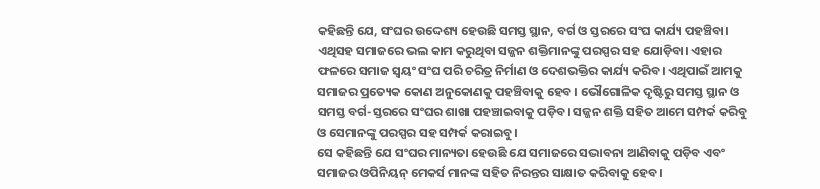କହିଛନ୍ତି ଯେ, ସଂଘର ଉଦ୍ଦେଶ୍ୟ ହେଉଛି ସମସ୍ତ ସ୍ଥାନ, ବର୍ଗ ଓ ସ୍ତରରେ ସଂଘ କାର୍ଯ୍ୟ ପହଞ୍ଚିବା। ଏଥିସହ ସମାଜରେ ଭଲ କାମ କରୁଥିବା ସଜ୍ଜନ ଶକ୍ତିମାନଙ୍କୁ ପରସ୍ପର ସହ ଯୋଡ଼ିବା। ଏହାର ଫଳରେ ସମାଜ ସ୍ଵୟଂ ସଂଘ ପରି ଚରିତ୍ର ନିର୍ମାଣ ଓ ଦେଶଭକ୍ତିର କାର୍ଯ୍ୟ କରିବ। ଏଥିପାଇଁ ଆମକୁ ସମାଜର ପ୍ରତ୍ୟେକ କୋଣ ଅନୁକୋଣକୁ ପହଞ୍ଚିବାକୁ ହେବ । ଭୌଗୋଳିକ ଦୃଷ୍ଟିରୁ ସମସ୍ତ ସ୍ଥାନ ଓ ସମସ୍ତ ବର୍ଗ-ସ୍ତରରେ ସଂଘର ଶାଖା ପହଞ୍ଚାଇବାକୁ ପଡ଼ିବ। ସଜ୍ଜନ ଶକ୍ତି ସହିତ ଆମେ ସମ୍ପର୍କ କରିବୁ ଓ ସେମାନଙ୍କୁ ପରସ୍ପର ସହ ସମ୍ପର୍କ କରାଇବୁ।
ସେ କହିଛନ୍ତି ଯେ ସଂଘର ମାନ୍ୟତା ହେଉଛି ଯେ ସମାଜରେ ସଦ୍ଭାବନା ଆଣିବାକୁ ପଡ଼ିବ ଏବଂ ସମାଜର ଓପିନିୟନ୍ ମେକର୍ସ ମାନଙ୍କ ସହିତ ନିରନ୍ତର ସାକ୍ଷାତ କରିବାକୁ ହେବ।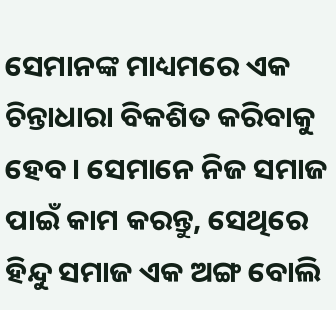ସେମାନଙ୍କ ମାଧ୍ୟମରେ ଏକ ଚିନ୍ତାଧାରା ବିକଶିତ କରିବାକୁ ହେବ। ସେମାନେ ନିଜ ସମାଜ ପାଇଁ କାମ କରନ୍ତୁ, ସେଥିରେ ହିନ୍ଦୁ ସମାଜ ଏକ ଅଙ୍ଗ ବୋଲି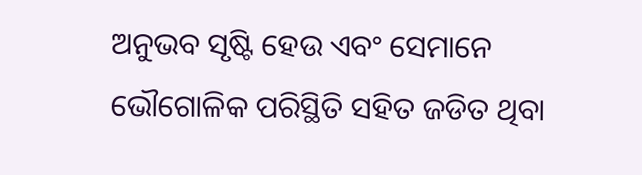ଅନୁଭବ ସୃଷ୍ଟି ହେଉ ଏବଂ ସେମାନେ ଭୌଗୋଳିକ ପରିସ୍ଥିତି ସହିତ ଜଡିତ ଥିବା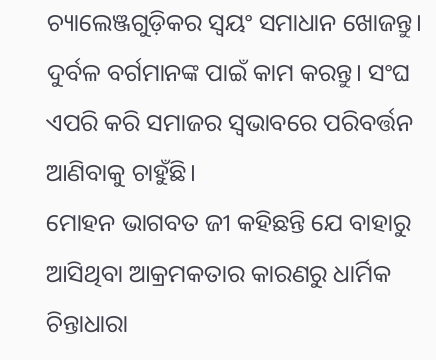ଚ୍ୟାଲେଞ୍ଜଗୁଡ଼ିକର ସ୍ଵୟଂ ସମାଧାନ ଖୋଜନ୍ତୁ। ଦୁର୍ବଳ ବର୍ଗମାନଙ୍କ ପାଇଁ କାମ କରନ୍ତୁ। ସଂଘ ଏପରି କରି ସମାଜର ସ୍ୱଭାବରେ ପରିବର୍ତ୍ତନ ଆଣିବାକୁ ଚାହୁଁଛି।
ମୋହନ ଭାଗବତ ଜୀ କହିଛନ୍ତି ଯେ ବାହାରୁ ଆସିଥିବା ଆକ୍ରମକତାର କାରଣରୁ ଧାର୍ମିକ ଚିନ୍ତାଧାରା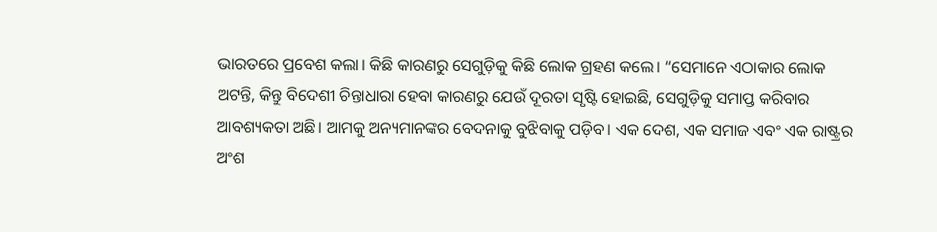ଭାରତରେ ପ୍ରବେଶ କଲା। କିଛି କାରଣରୁ ସେଗୁଡ଼ିକୁ କିଛି ଲୋକ ଗ୍ରହଣ କଲେ। “ସେମାନେ ଏଠାକାର ଲୋକ ଅଟନ୍ତି, କିନ୍ତୁ ବିଦେଶୀ ଚିନ୍ତାଧାରା ହେବା କାରଣରୁ ଯେଉଁ ଦୂରତା ସୃଷ୍ଟି ହୋଇଛି, ସେଗୁଡ଼ିକୁ ସମାପ୍ତ କରିବାର ଆବଶ୍ୟକତା ଅଛି। ଆମକୁ ଅନ୍ୟମାନଙ୍କର ବେଦନାକୁ ବୁଝିବାକୁ ପଡ଼ିବ। ଏକ ଦେଶ, ଏକ ସମାଜ ଏବଂ ଏକ ରାଷ୍ଟ୍ରର ଅଂଶ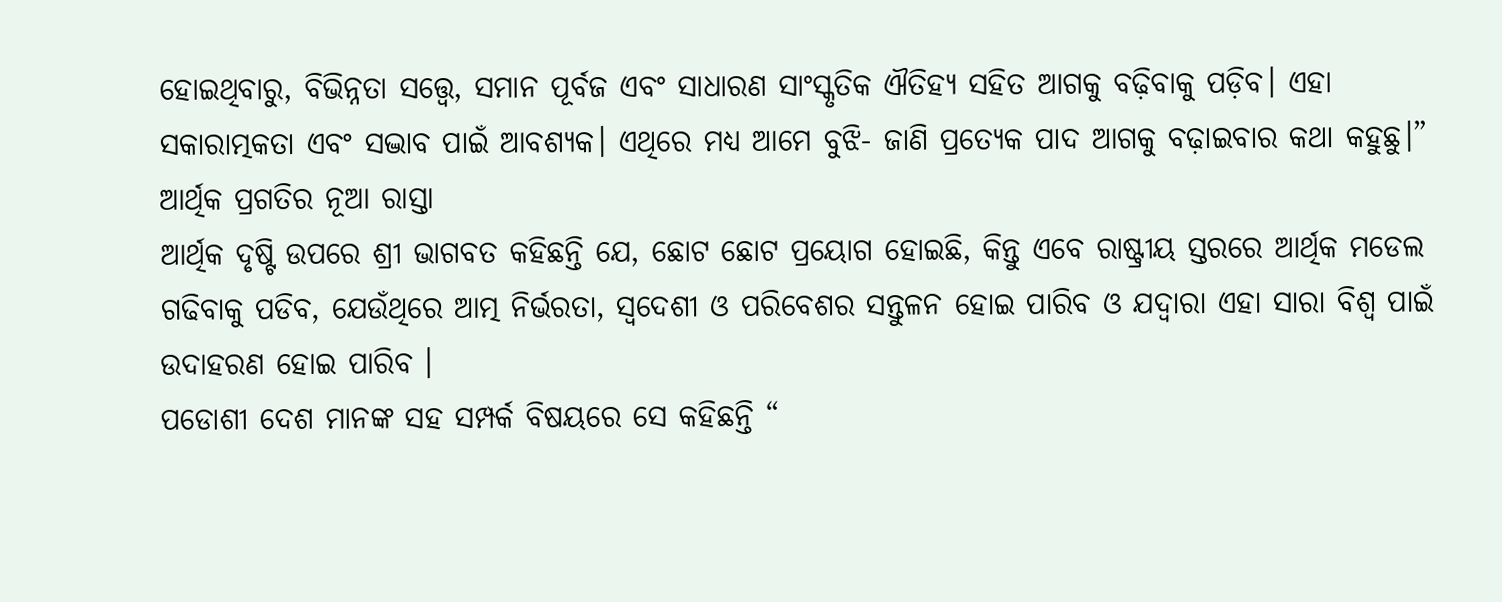ହୋଇଥିବାରୁ, ବିଭିନ୍ନତା ସତ୍ତ୍ୱେ, ସମାନ ପୂର୍ବଜ ଏବଂ ସାଧାରଣ ସାଂସ୍କୃତିକ ଐତିହ୍ୟ ସହିତ ଆଗକୁ ବଢ଼ିବାକୁ ପଡ଼ିବ। ଏହା ସକାରାତ୍ମକତା ଏବଂ ସଦ୍ଭାବ ପାଇଁ ଆବଶ୍ୟକ। ଏଥିରେ ମଧ୍ୟ ଆମେ ବୁଝି- ଜାଣି ପ୍ରତ୍ୟେକ ପାଦ ଆଗକୁ ବଢ଼ାଇବାର କଥା କହୁଛୁ।”
ଆର୍ଥିକ ପ୍ରଗତିର ନୂଆ ରାସ୍ତା
ଆର୍ଥିକ ଦୃଷ୍ଟି ଉପରେ ଶ୍ରୀ ଭାଗବତ କହିଛନ୍ତି ଯେ, ଛୋଟ ଛୋଟ ପ୍ରୟୋଗ ହୋଇଛି, କିନ୍ତୁ ଏବେ ରାଷ୍ଟ୍ରୀୟ ସ୍ତରରେ ଆର୍ଥିକ ମଡେଲ ଗଢିବାକୁ ପଡିବ, ଯେଉଁଥିରେ ଆତ୍ମ ନିର୍ଭରତା, ସ୍ୱଦେଶୀ ଓ ପରିବେଶର ସନ୍ତୁଳନ ହୋଇ ପାରିବ ଓ ଯଦ୍ୱାରା ଏହା ସାରା ବିଶ୍ୱ ପାଇଁ ଉଦାହରଣ ହୋଇ ପାରିବ ।
ପଡୋଶୀ ଦେଶ ମାନଙ୍କ ସହ ସମ୍ପର୍କ ବିଷୟରେ ସେ କହିଛନ୍ତି “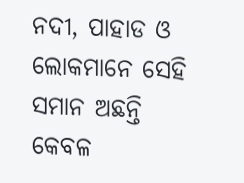ନଦୀ, ପାହାଡ ଓ ଲୋକମାନେ ସେହି ସମାନ ଅଛନ୍ତି କେବଳ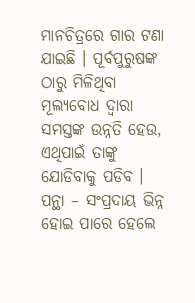ମାନଚିତ୍ରରେ ଗାର ଟଣା ଯାଇଛି । ପୂର୍ବପୁରୁଷଙ୍କ ଠାରୁ ମିଳିଥିବା ମୂଲ୍ୟବୋଧ ଦ୍ୱାରା ସମସ୍ତଙ୍କ ଉନ୍ନତି ହେଉ, ଏଥିପାଇଁ ତାଙ୍କୁ ଯୋଡିବାକୁ ପଡିବ । ପନ୍ଥା – ସଂପ୍ରଦାୟ ଭିନ୍ନ ହୋଇ ପାରେ ହେଲେ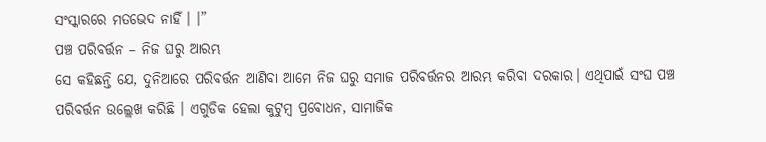ସଂସ୍କାରରେ ମତଭେଦ ନାହିଁ । ।”
ପଞ୍ଚ ପରିବର୍ତ୍ତନ – ନିଜ ଘରୁ ଆରମ୍ଭ
ସେ କହିଛନ୍ତି ଯେ, ଦୁନିଆରେ ପରିବର୍ତ୍ତନ ଆଣିବା ଆମେ ନିଜ ଘରୁ ସମାଜ ପରିବର୍ତ୍ତନର ଆରମ୍ଭ କରିବା ଦରକାର। ଏଥିପାଇଁ ସଂଘ ପଞ୍ଚ ପରିବର୍ତ୍ତନ ଉଲ୍ଲେଖ କରିଛି । ଏଗୁଡିକ ହେଲା କୁଟୁମ୍ବ ପ୍ରବୋଧନ, ସାମାଜିକ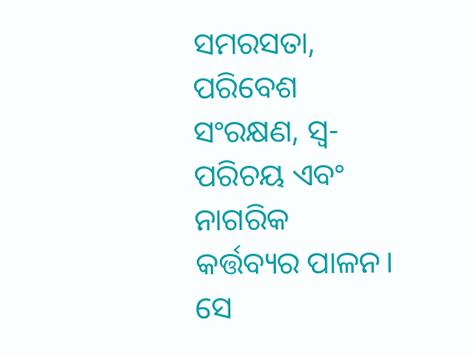ସମରସତା, ପରିବେଶ ସଂରକ୍ଷଣ, ସ୍ୱ-ପରିଚୟ ଏବଂ ନାଗରିକ କର୍ତ୍ତବ୍ୟର ପାଳନ। ସେ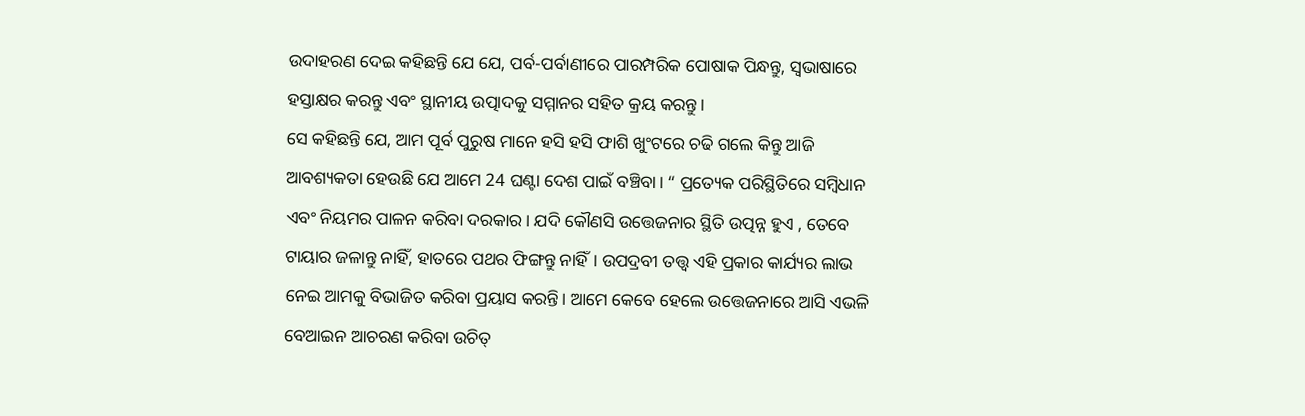ଉଦାହରଣ ଦେଇ କହିଛନ୍ତି ଯେ ଯେ, ପର୍ବ-ପର୍ବାଣୀରେ ପାରମ୍ପରିକ ପୋଷାକ ପିନ୍ଧନ୍ତୁ, ସ୍ୱଭାଷାରେ ହସ୍ତାକ୍ଷର କରନ୍ତୁ ଏବଂ ସ୍ଥାନୀୟ ଉତ୍ପାଦକୁ ସମ୍ମାନର ସହିତ କ୍ରୟ କରନ୍ତୁ।
ସେ କହିଛନ୍ତି ଯେ, ଆମ ପୂର୍ବ ପୁରୁଷ ମାନେ ହସି ହସି ଫାଶି ଖୁଂଟରେ ଚଢି ଗଲେ କିନ୍ତୁ ଆଜି ଆବଶ୍ୟକତା ହେଉଛି ଯେ ଆମେ 24 ଘଣ୍ଟା ଦେଶ ପାଇଁ ବଞ୍ଚିବା। “ ପ୍ରତ୍ୟେକ ପରିସ୍ଥିତିରେ ସମ୍ବିଧାନ ଏବଂ ନିୟମର ପାଳନ କରିବା ଦରକାର। ଯଦି କୌଣସି ଉତ୍ତେଜନାର ସ୍ଥିତି ଉତ୍ପନ୍ନ ହୁଏ , ତେବେ ଟାୟାର ଜଳାନ୍ତୁ ନାହିଁ, ହାତରେ ପଥର ଫିଙ୍ଗନ୍ତୁ ନାହିଁ। ଉପଦ୍ରବୀ ତତ୍ତ୍ୱ ଏହି ପ୍ରକାର କାର୍ଯ୍ୟର ଲାଭ ନେଇ ଆମକୁ ବିଭାଜିତ କରିବା ପ୍ରୟାସ କରନ୍ତି। ଆମେ କେବେ ହେଲେ ଉତ୍ତେଜନାରେ ଆସି ଏଭଳି ବେଆଇନ ଆଚରଣ କରିବା ଉଚିତ୍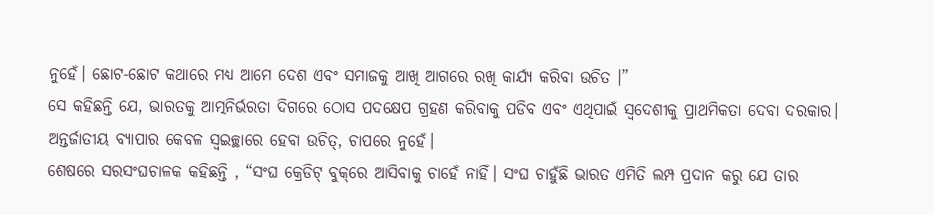ନୁହେଁ। ଛୋଟ-ଛୋଟ କଥାରେ ମଧ୍ୟ ଆମେ ଦେଶ ଏବଂ ସମାଜକୁ ଆଖି ଆଗରେ ରଖି କାର୍ଯ୍ୟ କରିବା ଉଚିତ ।”
ସେ କହିଛନ୍ତି ଯେ, ଭାରତକୁ ଆତ୍ମନିର୍ଭରତା ଦିଗରେ ଠୋସ ପଦକ୍ଷେପ ଗ୍ରହଣ କରିବାକୁ ପଡିବ ଏବଂ ଏଥିପାଇଁ ସ୍ୱଦେଶୀକୁ ପ୍ରାଥମିକତା ଦେବା ଦରକାର। ଅନ୍ତର୍ଜାତୀୟ ବ୍ୟାପାର କେବଳ ସ୍ୱଇଚ୍ଛାରେ ହେବା ଉଚିତ୍, ଚାପରେ ନୁହେଁ।
ଶେଷରେ ସରସଂଘଚାଳକ କହିଛନ୍ତି , “ସଂଘ କ୍ରେଡିଟ୍ ବୁକ୍‌ରେ ଆସିବାକୁ ଚାହେଁ ନାହିଁ। ସଂଘ ଚାହୁଁଛି ଭାରତ ଏମିତି ଲମ୍ପ ପ୍ରଦାନ କରୁ ଯେ ତାର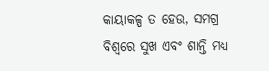କାୟାକଳ୍ପ ତ ହେଉ, ସମଗ୍ର ବିଶ୍ୱରେ ସୁଖ ଏବଂ ଶାନ୍ତି ମଧ୍ୟ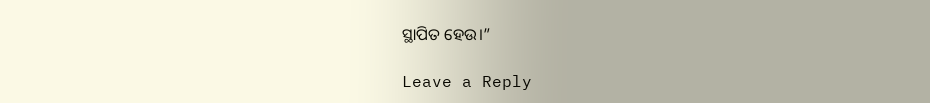ସ୍ଥାପିତ ହେଉ।”

Leave a Reply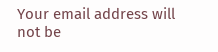Your email address will not be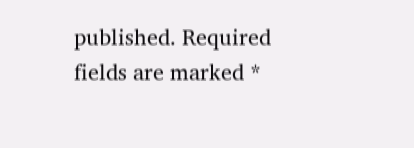published. Required fields are marked *